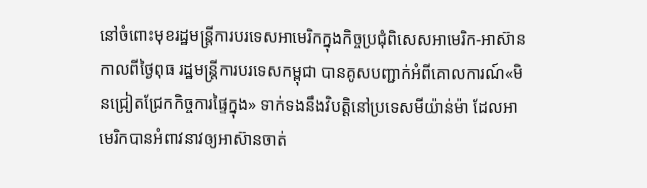នៅចំពោះមុខរដ្ឋមន្រ្តីការបរទេសអាមេរិកក្នុងកិច្ចប្រជុំពិសេសអាមេរិក-អាស៊ានកាលពីថ្ងៃពុធ រដ្ឋមន្រ្តីការបរទេសកម្ពុជា បានគូសបញ្ជាក់អំពីគោលការណ៍«មិនជ្រៀតជ្រែកកិច្ចការផ្ទៃក្នុង» ទាក់ទងនឹងវិបត្តិនៅប្រទេសមីយ៉ាន់ម៉ា ដែលអាមេរិកបានអំពាវនាវឲ្យអាស៊ានចាត់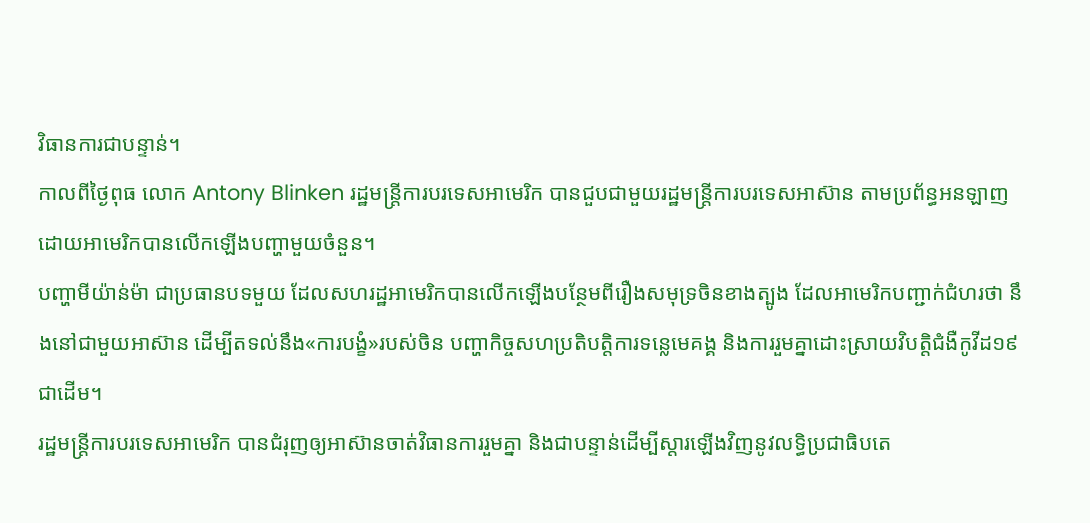វិធានការជាបន្ទាន់។
កាលពីថ្ងៃពុធ លោក Antony Blinken រដ្ឋមន្រ្តីការបរទេសអាមេរិក បានជួបជាមួយរដ្ឋមន្រ្តីការបរទេសអាស៊ាន តាមប្រព័ន្ធអនឡាញ ដោយអាមេរិកបានលើកឡើងបញ្ហាមួយចំនួន។
បញ្ហាមីយ៉ាន់ម៉ា ជាប្រធានបទមួយ ដែលសហរដ្ឋអាមេរិកបានលើកឡើងបន្ថែមពីរឿងសមុទ្រចិនខាងត្បូង ដែលអាមេរិកបញ្ជាក់ជំហរថា នឹងនៅជាមួយអាស៊ាន ដើម្បីតទល់នឹង«ការបង្ខំ»របស់ចិន បញ្ហាកិច្ចសហប្រតិបត្តិការទន្លេមេគង្គ និងការរួមគ្នាដោះស្រាយវិបត្តិជំងឺកូវីដ១៩ជាដើម។
រដ្ឋមន្រ្តីការបរទេសអាមេរិក បានជំរុញឲ្យអាស៊ានចាត់វិធានការរួមគ្នា និងជាបន្ទាន់ដើម្បីស្តារឡើងវិញនូវលទ្ធិប្រជាធិបតេ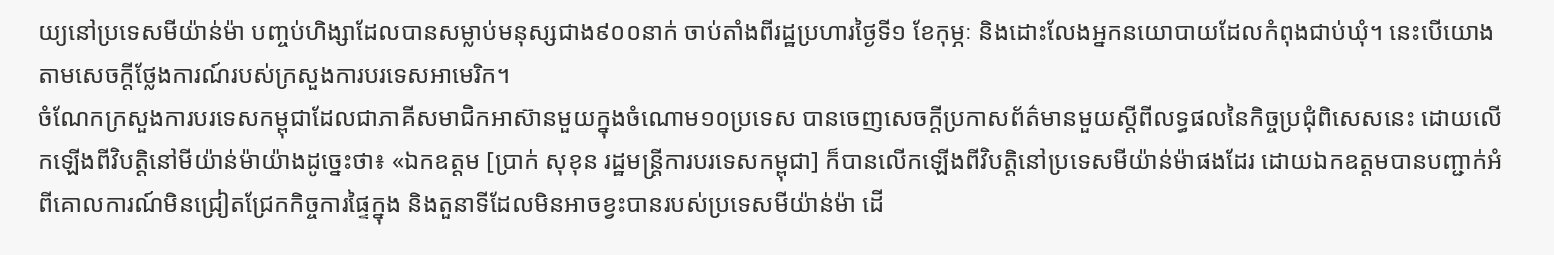យ្យនៅប្រទេសមីយ៉ាន់ម៉ា បញ្ចប់ហិង្សាដែលបានសម្លាប់មនុស្សជាង៩០០នាក់ ចាប់តាំងពីរដ្ឋប្រហារថ្ងៃទី១ ខែកុម្ភៈ និងដោះលែងអ្នកនយោបាយដែលកំពុងជាប់ឃុំ។ នេះបើយោងតាមសេចក្តីថ្លែងការណ៍របស់ក្រសួងការបរទេសអាមេរិក។
ចំណែកក្រសួងការបរទេសកម្ពុជាដែលជាភាគីសមាជិកអាស៊ានមួយក្នុងចំណោម១០ប្រទេស បានចេញសេចក្តីប្រកាសព័ត៌មានមួយស្តីពីលទ្ធផលនៃកិច្ចប្រជុំពិសេសនេះ ដោយលើកឡើងពីវិបត្តិនៅមីយ៉ាន់ម៉ាយ៉ាងដូច្នេះថា៖ «ឯកឧត្ដម [ប្រាក់ សុខុន រដ្ឋមន្រ្តីការបរទេសកម្ពុជា] ក៏បានលើកឡើងពីវិបត្តិនៅប្រទេសមីយ៉ាន់ម៉ាផងដែរ ដោយឯកឧត្ដមបានបញ្ជាក់អំពីគោលការណ៍មិនជ្រៀតជ្រែកកិច្ចការផ្ទៃក្នុង និងតួនាទីដែលមិនអាចខ្វះបានរបស់ប្រទេសមីយ៉ាន់ម៉ា ដើ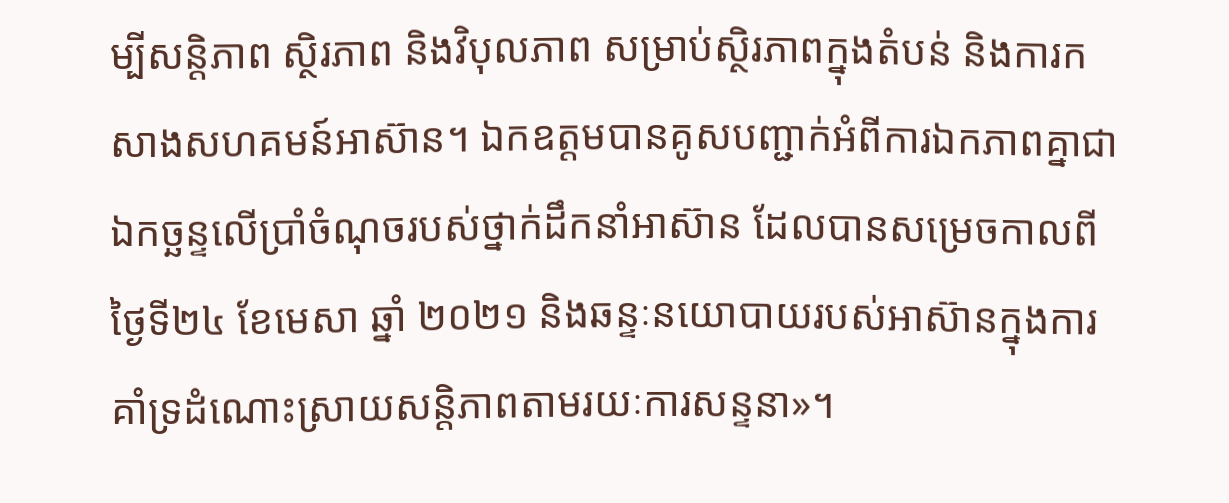ម្បីសន្តិភាព ស្ថិរភាព និងវិបុលភាព សម្រាប់ស្ថិរភាពក្នុងតំបន់ និងការកសាងសហគមន៍អាស៊ាន។ ឯកឧត្ដមបានគូសបញ្ជាក់អំពីការឯកភាពគ្នាជាឯកច្ឆន្ទលើប្រាំចំណុចរបស់ថ្នាក់ដឹកនាំអាស៊ាន ដែលបានសម្រេចកាលពីថ្ងៃទី២៤ ខែមេសា ឆ្នាំ ២០២១ និងឆន្ទៈនយោបាយរបស់អាស៊ានក្នុងការគាំទ្រដំណោះស្រាយសន្តិភាពតាមរយៈការសន្ទនា»។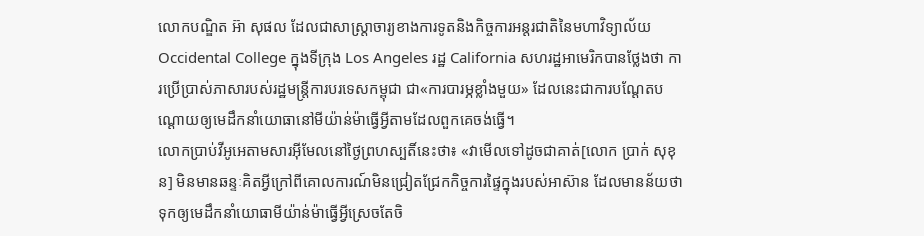លោកបណ្ឌិត អ៊ា សុផល ដែលជាសាស្ត្រាចារ្យខាងការទូតនិងកិច្ចការអន្តរជាតិនៃមហាវិទ្យាល័យ Occidental College ក្នុងទីក្រុង Los Angeles រដ្ឋ California សហរដ្ឋអាមេរិកបានថ្លែងថា ការប្រើប្រាស់ភាសារបស់រដ្ឋមន្រ្តីការបរទេសកម្ពុជា ជា«ការបារម្ភខ្លាំងមួយ» ដែលនេះជាការបណ្តែតបណ្តោយឲ្យមេដឹកនាំយោធានៅមីយ៉ាន់ម៉ាធ្វើអ្វីតាមដែលពួកគេចង់ធ្វើ។
លោកប្រាប់វីអូអេតាមសារអ៊ីមែលនៅថ្ងៃព្រហស្បតិ៍នេះថា៖ «វាមើលទៅដូចជាគាត់[លោក ប្រាក់ សុខុន] មិនមានឆន្ទៈគិតអ្វីក្រៅពីគោលការណ៍មិនជ្រៀតជ្រែកកិច្ចការផ្ទៃក្នុងរបស់អាស៊ាន ដែលមានន័យថា ទុកឲ្យមេដឹកនាំយោធាមីយ៉ាន់ម៉ាធ្វើអ្វីស្រេចតែចិ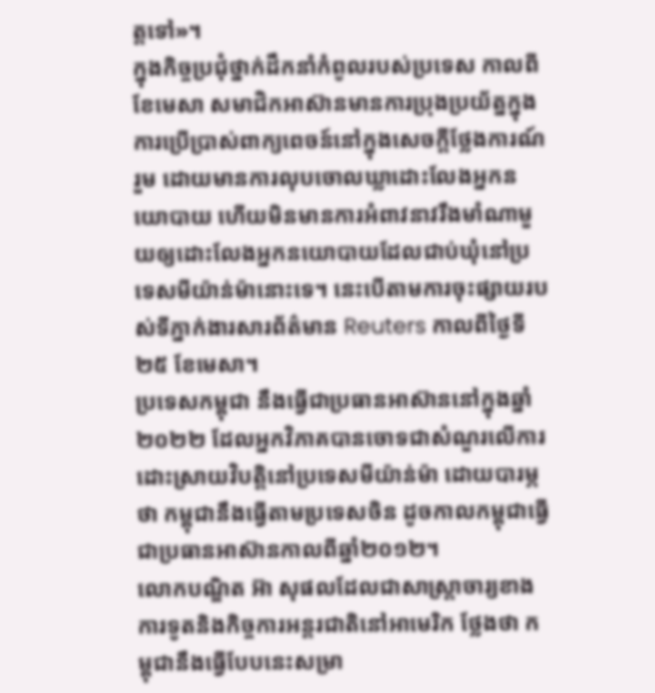ត្តទៅ»។
ក្នុងកិច្ចប្រជុំថ្នាក់ដឹកនាំកំពូលរបស់ប្រទេស កាលពីខែមេសា សមាជិកអាស៊ានមានការប្រុងប្រយ័ត្នក្នុងការប្រើប្រាស់ពាក្យពេចន៍នៅក្នុងសេចក្តីថ្លែងការណ៍រួម ដោយមានការលុបចោលឃ្លាដោះលែងអ្នកនយោបាយ ហើយមិនមានការអំពាវនាវរឹងមាំណាមួយឲ្យដោះលែងអ្នកនយោបាយដែលជាប់ឃុំនៅប្រទេសមីយ៉ាន់ម៉ានោះទេ។ នេះបើតាមការចុះផ្សាយរបស់ទីភ្នាក់ងារសារព័ត៌មាន Reuters កាលពីថ្ងៃទី២៥ ខែមេសា។
ប្រទេសកម្ពុជា នឹងធ្វើជាប្រធានអាស៊ាននៅក្នុងឆ្នាំ២០២២ ដែលអ្នកវិភាគបានចោទជាសំណួរលើការដោះស្រាយវិបត្តិនៅប្រទេសមីយ៉ាន់ម៉ា ដោយបារម្ភថា កម្ពុជានឹងធ្វើតាមប្រទេសចិន ដូចកាលកម្ពុជាធ្វើជាប្រធានអាស៊ានកាលពីឆ្នាំ២០១២។
លោកបណ្ឌិត អ៊ា សុផលដែលជាសាស្ត្រាចារ្យខាងការទូតនិងកិច្ចការអន្តរជាតិនៅអាមេរិក ថ្លែងថា កម្ពុជានឹងធ្វើបែបនេះសម្រា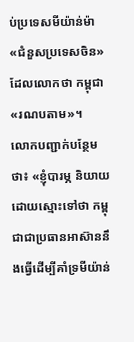ប់ប្រទេសមីយ៉ាន់ម៉ា «ជំនួសប្រទេសចិន» ដែលលោកថា កម្ពុជា«រណបតាម»។
លោកបញ្ជាក់បន្ថែមថា៖ «ខ្ញុំបារម្ភ និយាយដោយស្មោះទៅថា កម្ពុជាជាប្រធានអាស៊ាននឹងធ្វើដើម្បីគាំទ្រមីយ៉ាន់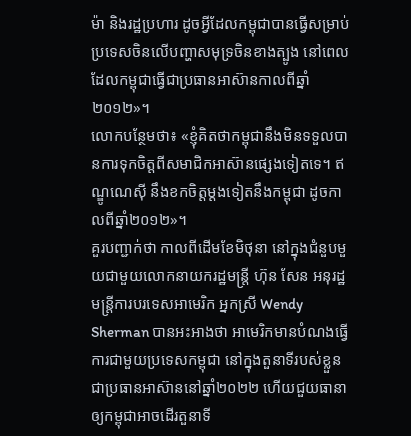ម៉ា និងរដ្ឋប្រហារ ដូចអ្វីដែលកម្ពុជាបានធ្វើសម្រាប់ប្រទេសចិនលើបញ្ហាសមុទ្រចិនខាងត្បូង នៅពេលដែលកម្ពុជាធ្វើជាប្រធានអាស៊ានកាលពីឆ្នាំ២០១២»។
លោកបន្ថែមថា៖ «ខ្ញុំគិតថាកម្ពុជានឹងមិនទទួលបានការទុកចិត្តពីសមាជិកអាស៊ានផ្សេងទៀតទេ។ ឥណ្ឌូណេស៊ី នឹងខកចិត្តម្តងទៀតនឹងកម្ពុជា ដូចកាលពីឆ្នាំ២០១២»។
គួរបញ្ជាក់ថា កាលពីដើមខែមិថុនា នៅក្នុងជំនួបមួយជាមួយលោកនាយករដ្ឋមន្រ្តី ហ៊ុន សែន អនុរដ្ឋមន្រ្តីការបរទេសអាមេរិក អ្នកស្រី Wendy Sherman បានអះអាងថា អាមេរិកមានបំណងធ្វើការជាមួយប្រទេសកម្ពុជា នៅក្នុងតួនាទីរបស់ខ្លួនជាប្រធានអាស៊ាននៅឆ្នាំ២០២២ ហើយជួយធានាឲ្យកម្ពុជាអាចដើរតួនាទី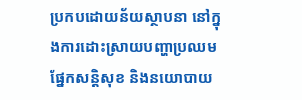ប្រកបដោយន័យស្ថាបនា នៅក្នុងការដោះស្រាយបញ្ហាប្រឈមផ្នែកសន្តិសុខ និងនយោបាយ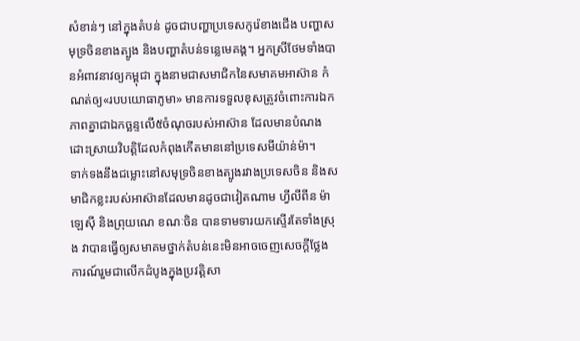សំខាន់ៗ នៅក្នុងតំបន់ ដូចជាបញ្ហាប្រទេសកូរ៉េខាងជើង បញ្ហាសមុទ្រចិនខាងត្បូង និងបញ្ហាតំបន់ទន្លេមេគង្គ។ អ្នកស្រីថែមទាំងបានអំពាវនាវឲ្យកម្ពុជា ក្នុងនាមជាសមាជិកនៃសមាគមអាស៊ាន កំណត់ឲ្យ«របបយោធាភូមា» មានការទទួលខុសត្រូវចំពោះការឯកភាពគ្នាជាឯកច្ឆន្ទលើ៥ចំណុចរបស់អាស៊ាន ដែលមានបំណងដោះស្រាយវិបត្តិដែលកំពុងកើតមាននៅប្រទេសមីយ៉ាន់ម៉ា។
ទាក់ទងនឹងជម្លោះនៅសមុទ្រចិនខាងត្បូងរវាងប្រទេសចិន និងសមាជិកខ្លះរបស់អាស៊ានដែលមានដូចជាវៀតណាម ហ្វីលីពីន ម៉ាឡេស៊ី និងព្រុយណេ ខណៈចិន បានទាមទារយកស្ទើរតែទាំងស្រុង វាបានធ្វើឲ្យសមាគមថ្នាក់តំបន់នេះមិនអាចចេញសេចក្តីថ្លែងការណ៍រួមជាលើកដំបូងក្នុងប្រវត្តិសា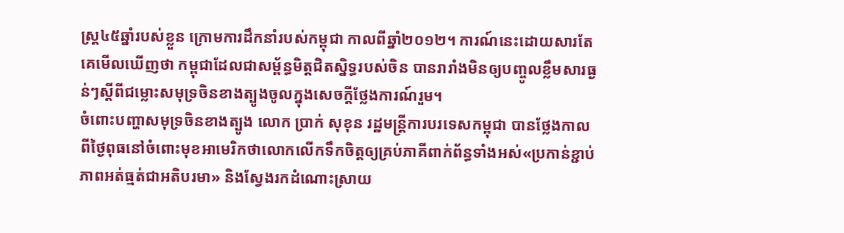ស្ត្រ៤៥ឆ្នាំរបស់ខ្លួន ក្រោមការដឹកនាំរបស់កម្ពុជា កាលពីឆ្នាំ២០១២។ ការណ៍នេះដោយសារតែគេមើលឃើញថា កម្ពុជាដែលជាសម្ព័ន្ធមិត្តជិតស្និទ្ធរបស់ចិន បានរារាំងមិនឲ្យបញ្ចូលខ្លឹមសារធ្ងន់ៗស្តីពីជម្លោះសមុទ្រចិនខាងត្បូងចូលក្នុងសេចក្តីថ្លែងការណ៍រួម។
ចំពោះបញ្ហាសមុទ្រចិនខាងត្បូង លោក ប្រាក់ សុខុន រដ្ឋមន្រ្តីការបរទេសកម្ពុជា បានថ្លែងកាលពីថ្ងៃពុធនៅចំពោះមុខអាមេរិកថាលោកលើកទឹកចិត្តឲ្យគ្រប់ភាគីពាក់ព័ន្ធទាំងអស់«ប្រកាន់ខ្ជាប់ភាពអត់ធ្មត់ជាអតិបរមា» និងស្វែងរកដំណោះស្រាយ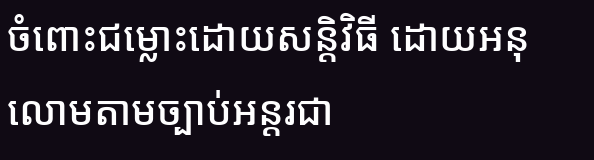ចំពោះជម្លោះដោយសន្តិវិធី ដោយអនុលោមតាមច្បាប់អន្តរជា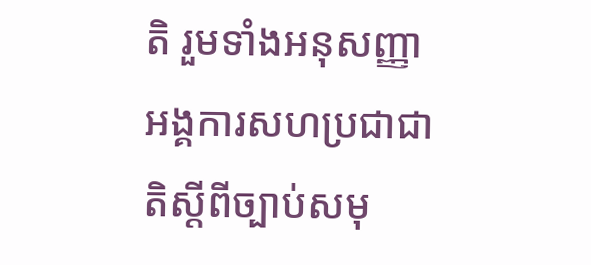តិ រួមទាំងអនុសញ្ញាអង្គការសហប្រជាជាតិស្ដីពីច្បាប់សមុ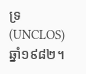ទ្រ (UNCLOS) ឆ្នាំ១៩៨២។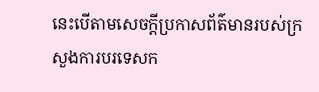នេះបើតាមសេចក្តីប្រកាសព័ត៌មានរបស់ក្រសួងការបរទេសក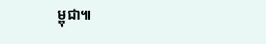ម្ពុជា៕